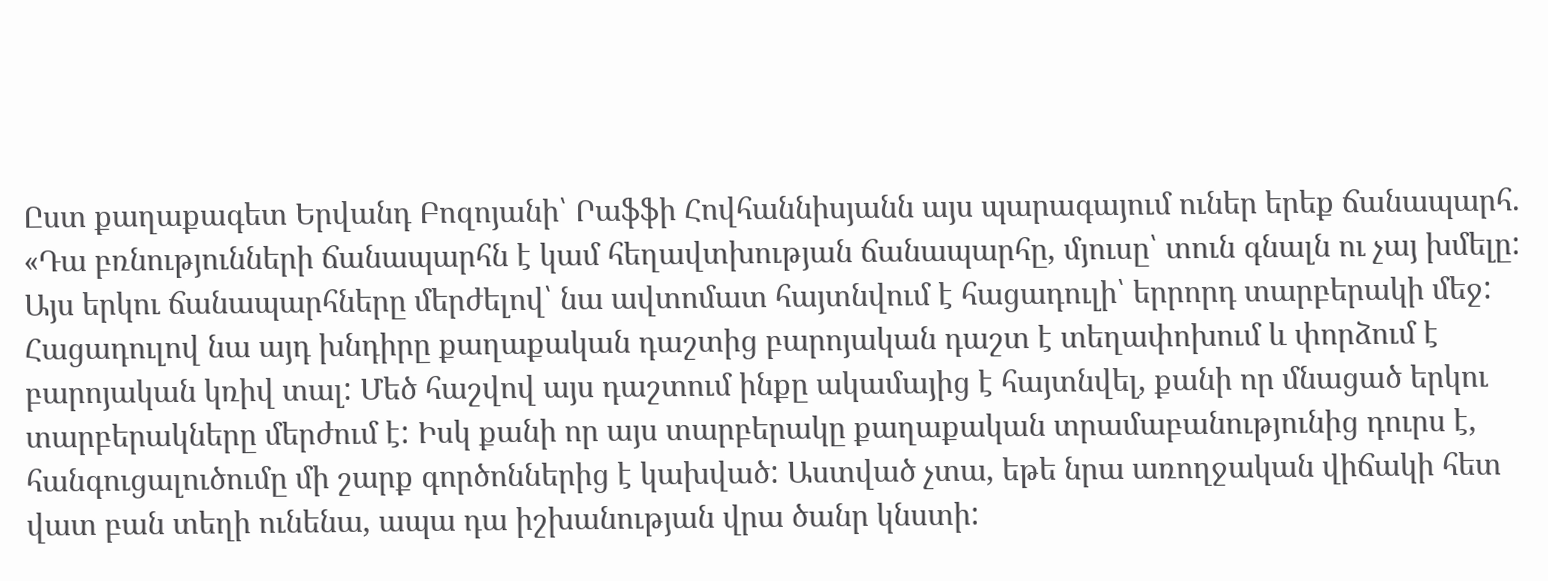Ըստ քաղաքագետ Երվանդ Բոզոյանի՝ Րաֆֆի Հովհաննիսյանն այս պարագայում ուներ երեք ճանապարհ.
«Դա բռնությունների ճանապարհն է կամ հեղավտխության ճանապարհը, մյուսը՝ տուն գնալն ու չայ խմելը: Այս երկու ճանապարհները մերժելով՝ նա ավտոմատ հայտնվում է հացադուլի՝ երրորդ տարբերակի մեջ: Հացադուլով նա այդ խնդիրը քաղաքական դաշտից բարոյական դաշտ է տեղափոխում և փորձում է բարոյական կռիվ տալ: Մեծ հաշվով այս դաշտում ինքը ակամայից է հայտնվել, քանի որ մնացած երկու տարբերակները մերժում է: Իսկ քանի որ այս տարբերակը քաղաքական տրամաբանությունից դուրս է, հանգուցալուծումը մի շարք գործոններից է կախված: Աստված չտա, եթե նրա առողջական վիճակի հետ վատ բան տեղի ունենա, ապա դա իշխանության վրա ծանր կնստի: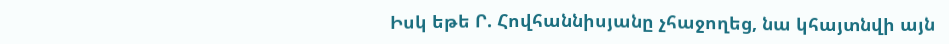Իսկ եթե Ր. Հովհաննիսյանը չհաջողեց, նա կհայտնվի այն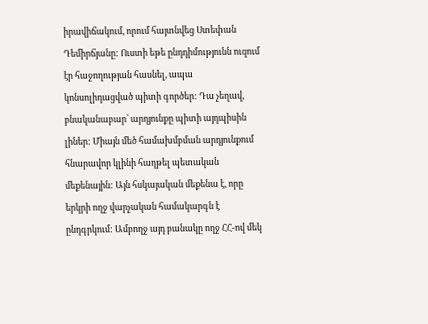իրավիճակում, որում հայտնվեց Ստեփան Դեմիրճյանը: Ուստի եթե ընդդիմությունն ուզում էր հաջողության հասնել, ապա կոնսոլիդացված պիտի գործեր: Դա չեղավ, բնականաբար՝ արդյունքը պիտի այդպիսին լիներ: Միայն մեծ համախմբման արդյունքում հնարավոր կլինի հաղթել պետական մեքենային: Այն հսկայական մեքենա է, որը երկրի ողջ վարչական համակարգն է ընդգրկում: Ամբողջ այդ բանակը ողջ ՀՀ-ով մեկ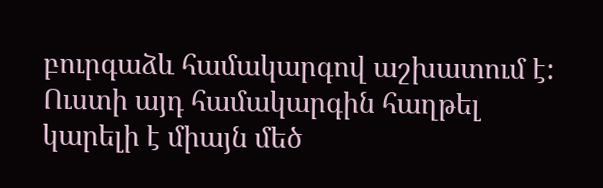բուրգաձև համակարգով աշխատում է: Ուստի այդ համակարգին հաղթել կարելի է միայն մեծ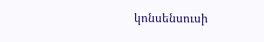կոնսենսուսի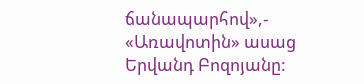ճանապարհով»,- «Առավոտին» ասաց Երվանդ Բոզոյանը: